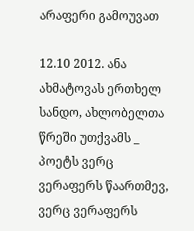არაფერი გამოუვათ

12.10 2012. ანა ახმატოვას ერთხელ სანდო, ახლობელთა წრეში უთქვამს _ პოეტს ვერც ვერაფერს წაართმევ, ვერც ვერაფერს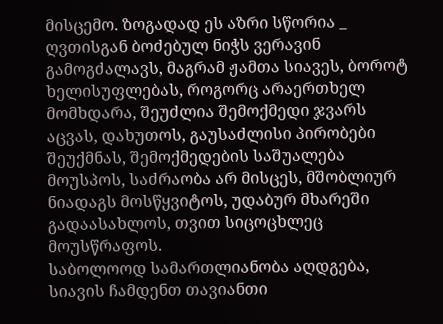მისცემო. ზოგადად ეს აზრი სწორია _ ღვთისგან ბოძებულ ნიჭს ვერავინ გამოგძალავს, მაგრამ ჟამთა სიავეს, ბოროტ ხელისუფლებას, როგორც არაერთხელ მომხდარა, შეუძლია შემოქმედი ჯვარს აცვას, დახუთოს, გაუსაძლისი პირობები შეუქმნას, შემოქმედების საშუალება მოუსპოს, საძრაობა არ მისცეს, მშობლიურ ნიადაგს მოსწყვიტოს, უდაბურ მხარეში გადაასახლოს, თვით სიცოცხლეც მოუსწრაფოს.
საბოლოოდ სამართლიანობა აღდგება, სიავის ჩამდენთ თავიანთი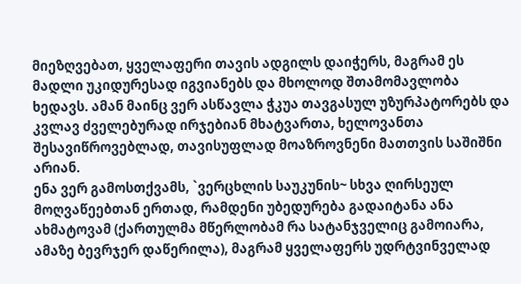მიეზღვებათ, ყველაფერი თავის ადგილს დაიჭერს, მაგრამ ეს მადლი უკიდურესად იგვიანებს და მხოლოდ შთამომავლობა ხედავს. ამან მაინც ვერ ასწავლა ჭკუა თავგასულ უზურპატორებს და კვლავ ძველებურად ირჯებიან მხატვართა, ხელოვანთა შესავიწროვებლად, თავისუფლად მოაზროვნენი მათთვის საშიშნი არიან.
ენა ვერ გამოსთქვამს, `ვერცხლის საუკუნის~ სხვა ღირსეულ მოღვაწეებთან ერთად, რამდენი უბედურება გადაიტანა ანა ახმატოვამ (ქართულმა მწერლობამ რა სატანჯველიც გამოიარა, ამაზე ბევრჯერ დაწერილა), მაგრამ ყველაფერს უდრტვინველად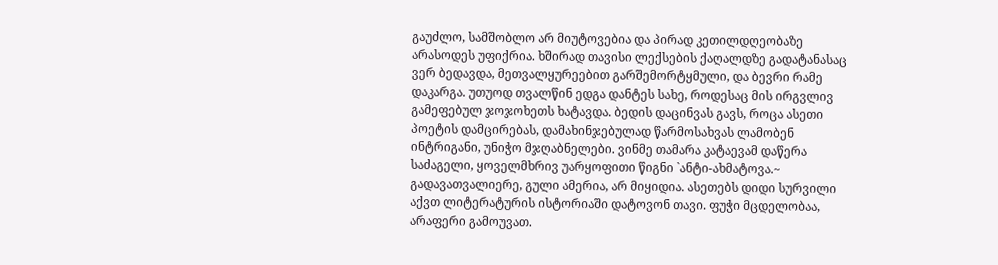გაუძლო, სამშობლო არ მიუტოვებია და პირად კეთილდღეობაზე არასოდეს უფიქრია. ხშირად თავისი ლექსების ქაღალდზე გადატანასაც ვერ ბედავდა, მეთვალყურეებით გარშემორტყმული, და ბევრი რამე დაკარგა. უთუოდ თვალწინ ედგა დანტეს სახე, როდესაც მის ირგვლივ გამეფებულ ჯოჯოხეთს ხატავდა. ბედის დაცინვას გავს, როცა ასეთი პოეტის დამცირებას, დამახინჯებულად წარმოსახვას ლამობენ ინტრიგანი, უნიჭო მჯღაბნელები. ვინმე თამარა კატაევამ დაწერა საძაგელი, ყოველმხრივ უარყოფითი წიგნი `ანტი-ახმატოვა.~ გადავათვალიერე, გული ამერია, არ მიყიდია. ასეთებს დიდი სურვილი აქვთ ლიტერატურის ისტორიაში დატოვონ თავი. ფუჭი მცდელობაა, არაფერი გამოუვათ.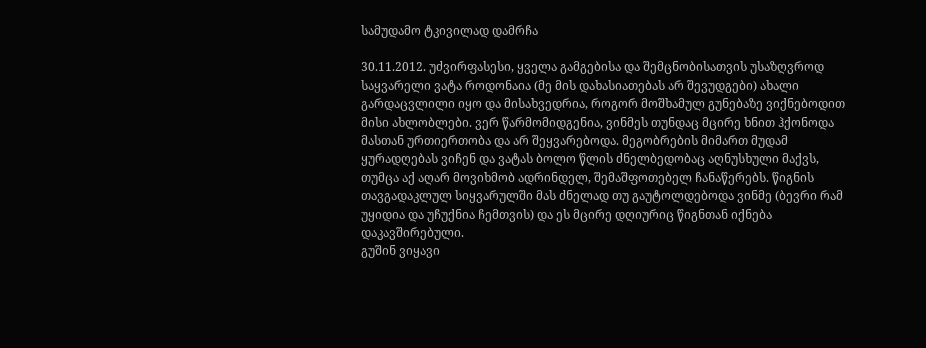სამუდამო ტკივილად დამრჩა

30.11.2012. უძვირფასესი, ყველა გამგებისა და შემცნობისათვის უსაზღვროდ საყვარელი ვატა როდონაია (მე მის დახასიათებას არ შევუდგები) ახალი გარდაცვლილი იყო და მისახვედრია, როგორ მოშხამულ გუნებაზე ვიქნებოდით მისი ახლობლები. ვერ წარმომიდგენია, ვინმეს თუნდაც მცირე ხნით ჰქონოდა მასთან ურთიერთობა და არ შეყვარებოდა. მეგობრების მიმართ მუდამ ყურადღებას ვიჩენ და ვატას ბოლო წლის ძნელბედობაც აღნუსხული მაქვს, თუმცა აქ აღარ მოვიხმობ ადრინდელ, შემაშფოთებელ ჩანაწერებს. წიგნის თავგადაკლულ სიყვარულში მას ძნელად თუ გაუტოლდებოდა ვინმე (ბევრი რამ უყიდია და უჩუქნია ჩემთვის) და ეს მცირე დღიურიც წიგნთან იქნება დაკავშირებული.
გუშინ ვიყავი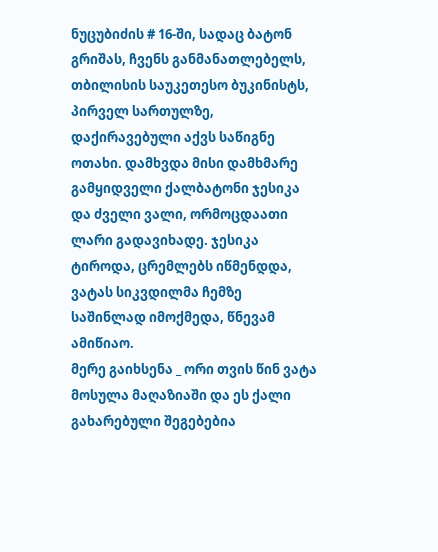ნუცუბიძის # 16-ში, სადაც ბატონ გრიშას, ჩვენს განმანათლებელს, თბილისის საუკეთესო ბუკინისტს, პირველ სართულზე, დაქირავებული აქვს საწიგნე ოთახი. დამხვდა მისი დამხმარე გამყიდველი ქალბატონი ჯესიკა და ძველი ვალი, ორმოცდაათი ლარი გადავიხადე. ჯესიკა ტიროდა, ცრემლებს იწმენდდა, ვატას სიკვდილმა ჩემზე საშინლად იმოქმედა, წნევამ ამიწიაო.
მერე გაიხსენა _ ორი თვის წინ ვატა მოსულა მაღაზიაში და ეს ქალი გახარებული შეგებებია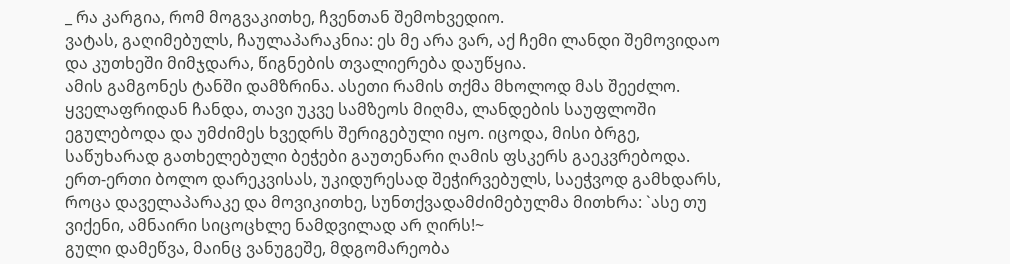_ რა კარგია, რომ მოგვაკითხე, ჩვენთან შემოხვედიო.
ვატას, გაღიმებულს, ჩაულაპარაკნია: ეს მე არა ვარ, აქ ჩემი ლანდი შემოვიდაო და კუთხეში მიმჯდარა, წიგნების თვალიერება დაუწყია.
ამის გამგონეს ტანში დამზრინა. ასეთი რამის თქმა მხოლოდ მას შეეძლო. ყველაფრიდან ჩანდა, თავი უკვე სამზეოს მიღმა, ლანდების საუფლოში ეგულებოდა და უმძიმეს ხვედრს შერიგებული იყო. იცოდა, მისი ბრგე, საწუხარად გათხელებული ბეჭები გაუთენარი ღამის ფსკერს გაეკვრებოდა.
ერთ-ერთი ბოლო დარეკვისას, უკიდურესად შეჭირვებულს, საეჭვოდ გამხდარს, როცა დაველაპარაკე და მოვიკითხე, სუნთქვადამძიმებულმა მითხრა: `ასე თუ ვიქენი, ამნაირი სიცოცხლე ნამდვილად არ ღირს!~
გული დამეწვა, მაინც ვანუგეშე, მდგომარეობა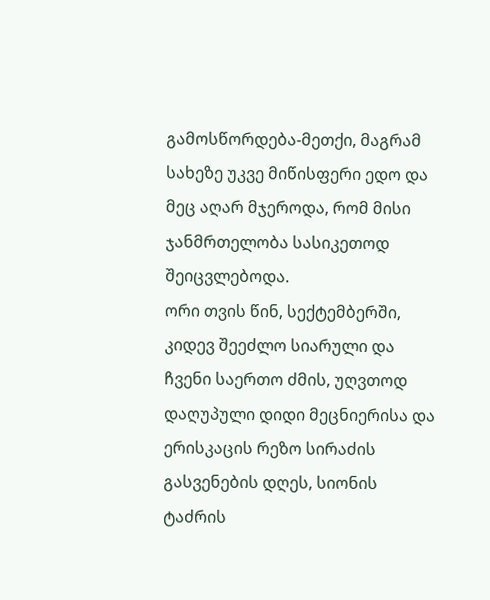გამოსწორდება-მეთქი, მაგრამ სახეზე უკვე მიწისფერი ედო და მეც აღარ მჯეროდა, რომ მისი ჯანმრთელობა სასიკეთოდ შეიცვლებოდა.
ორი თვის წინ, სექტემბერში, კიდევ შეეძლო სიარული და ჩვენი საერთო ძმის, უღვთოდ დაღუპული დიდი მეცნიერისა და ერისკაცის რეზო სირაძის გასვენების დღეს, სიონის ტაძრის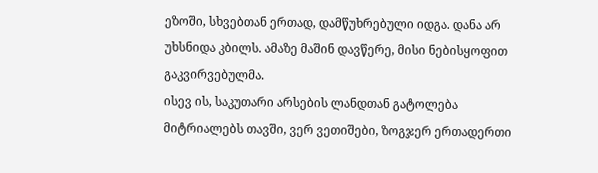ეზოში, სხვებთან ერთად, დამწუხრებული იდგა. დანა არ უხსნიდა კბილს. ამაზე მაშინ დავწერე, მისი ნებისყოფით გაკვირვებულმა.
ისევ ის, საკუთარი არსების ლანდთან გატოლება მიტრიალებს თავში, ვერ ვეთიშები, ზოგჯერ ერთადერთი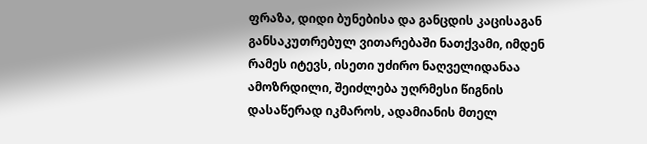ფრაზა, დიდი ბუნებისა და განცდის კაცისაგან განსაკუთრებულ ვითარებაში ნათქვამი, იმდენ რამეს იტევს, ისეთი უძირო ნაღველიდანაა ამოზრდილი, შეიძლება უღრმესი წიგნის დასაწერად იკმაროს, ადამიანის მთელ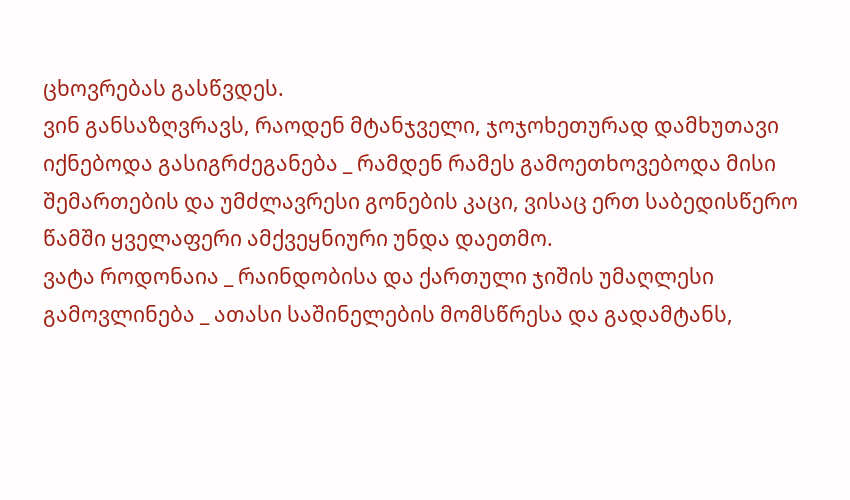ცხოვრებას გასწვდეს.
ვინ განსაზღვრავს, რაოდენ მტანჯველი, ჯოჯოხეთურად დამხუთავი იქნებოდა გასიგრძეგანება _ რამდენ რამეს გამოეთხოვებოდა მისი შემართების და უმძლავრესი გონების კაცი, ვისაც ერთ საბედისწერო წამში ყველაფერი ამქვეყნიური უნდა დაეთმო.
ვატა როდონაია _ რაინდობისა და ქართული ჯიშის უმაღლესი გამოვლინება _ ათასი საშინელების მომსწრესა და გადამტანს,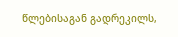წლებისაგან გადრეკილს,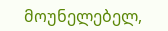მოუნელებელ,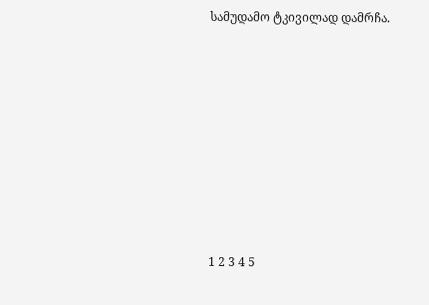სამუდამო ტკივილად დამრჩა.









1 2 3 4 5